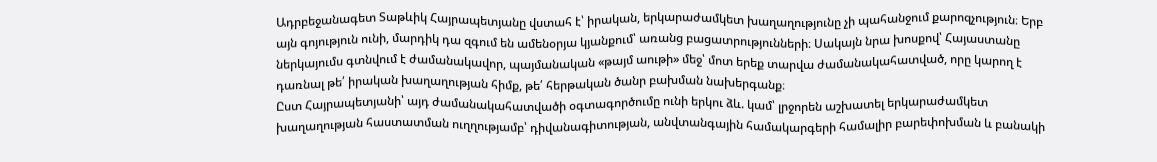Ադրբեջանագետ Տաթևիկ Հայրապետյանը վստահ է՝ իրական, երկարաժամկետ խաղաղությունը չի պահանջում քարոզչություն։ Երբ այն գոյություն ունի, մարդիկ դա զգում են ամենօրյա կյանքում՝ առանց բացատրությունների։ Սակայն նրա խոսքով՝ Հայաստանը ներկայումս գտնվում է ժամանակավոր, պայմանական «թայմ աութի» մեջ՝ մոտ երեք տարվա ժամանակահատված, որը կարող է դառնալ թե՛ իրական խաղաղության հիմք, թե՛ հերթական ծանր բախման նախերգանք։
Ըստ Հայրապետյանի՝ այդ ժամանակահատվածի օգտագործումը ունի երկու ձև. կամ՝ լրջորեն աշխատել երկարաժամկետ խաղաղության հաստատման ուղղությամբ՝ դիվանագիտության, անվտանգային համակարգերի համալիր բարեփոխման և բանակի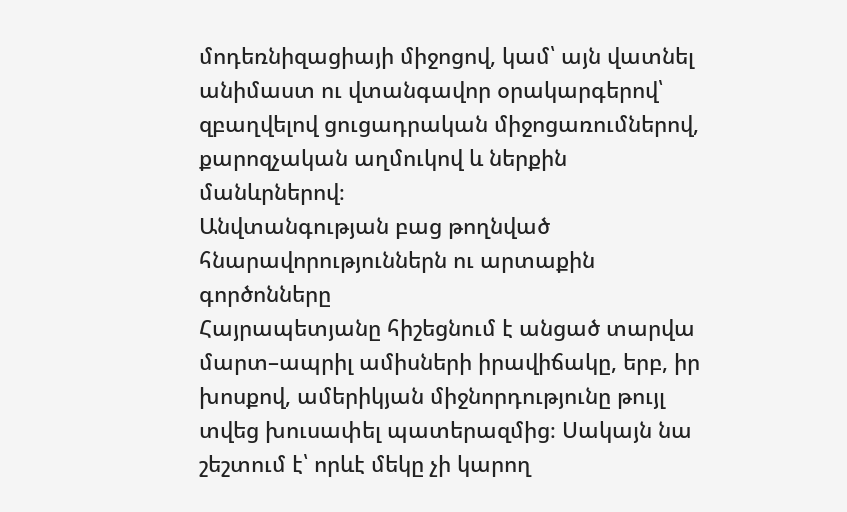մոդեռնիզացիայի միջոցով, կամ՝ այն վատնել անիմաստ ու վտանգավոր օրակարգերով՝ զբաղվելով ցուցադրական միջոցառումներով, քարոզչական աղմուկով և ներքին մանևրներով։
Անվտանգության բաց թողնված հնարավորություններն ու արտաքին գործոնները
Հայրապետյանը հիշեցնում է անցած տարվա մարտ–ապրիլ ամիսների իրավիճակը, երբ, իր խոսքով, ամերիկյան միջնորդությունը թույլ տվեց խուսափել պատերազմից։ Սակայն նա շեշտում է՝ որևէ մեկը չի կարող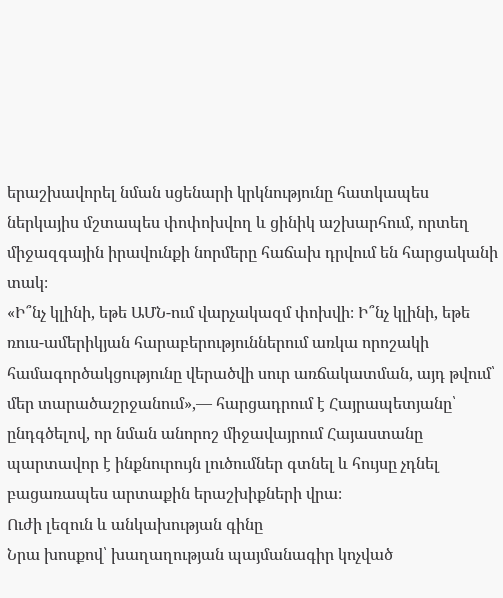երաշխավորել նման սցենարի կրկնությունը հատկապես ներկայիս մշտապես փոփոխվող և ցինիկ աշխարհում, որտեղ միջազգային իրավունքի նորմերը հաճախ դրվում են հարցականի տակ։
«Ի՞նչ կլինի, եթե ԱՄՆ-ում վարչակազմ փոխվի։ Ի՞նչ կլինի, եթե ռուս-ամերիկյան հարաբերություններում առկա որոշակի համագործակցությունը վերածվի սուր առճակատման, այդ թվում՝ մեր տարածաշրջանում»,— հարցադրում է Հայրապետյանը՝ ընդգծելով, որ նման անորոշ միջավայրում Հայաստանը պարտավոր է ինքնուրույն լուծումներ գտնել և հույսը չդնել բացառապես արտաքին երաշխիքների վրա։
Ուժի լեզուն և անկախության գինը
Նրա խոսքով՝ խաղաղության պայմանագիր կոչված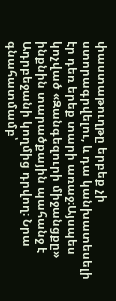փաստաթուղթը երբեք չի ստորագրվելու, և դա կանխատեսելի էր դեռ երեք տարի առաջ։Այսպես կոչված «Զանգեզուրի միջանցքը» ինքնին տարածքային պահանջ է Ադրբեջանի կողմից դրվող։ Նրա գնահատմամբ՝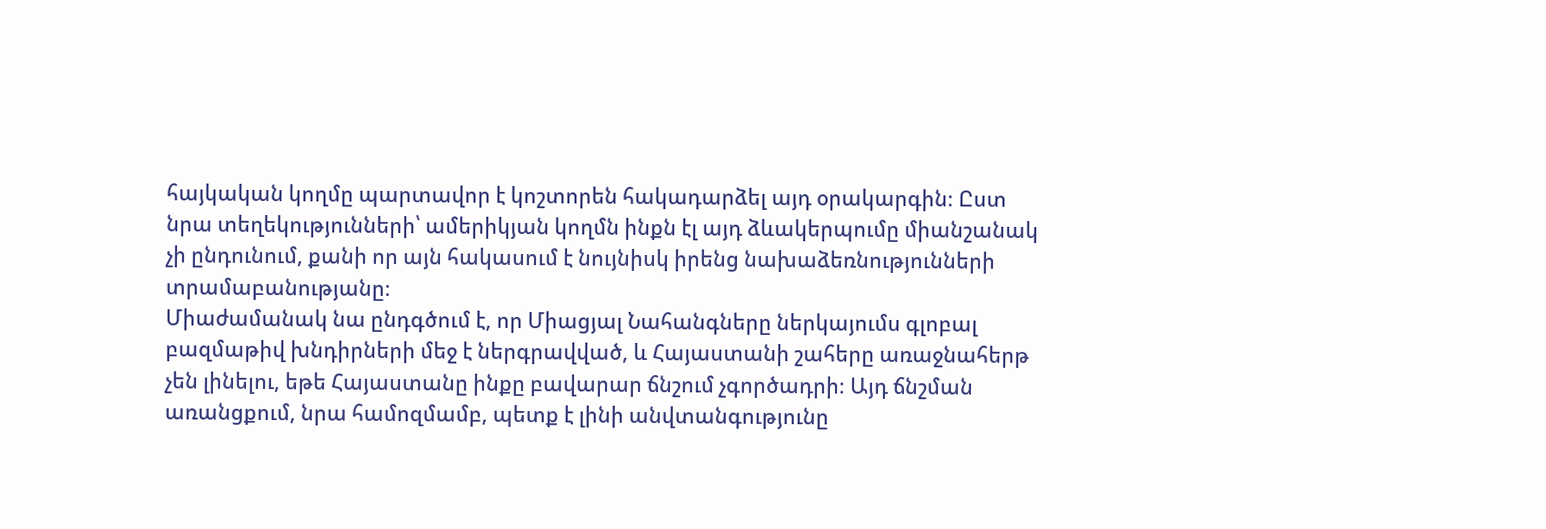հայկական կողմը պարտավոր է կոշտորեն հակադարձել այդ օրակարգին։ Ըստ նրա տեղեկությունների՝ ամերիկյան կողմն ինքն էլ այդ ձևակերպումը միանշանակ չի ընդունում, քանի որ այն հակասում է նույնիսկ իրենց նախաձեռնությունների տրամաբանությանը։
Միաժամանակ նա ընդգծում է, որ Միացյալ Նահանգները ներկայումս գլոբալ բազմաթիվ խնդիրների մեջ է ներգրավված, և Հայաստանի շահերը առաջնահերթ չեն լինելու, եթե Հայաստանը ինքը բավարար ճնշում չգործադրի։ Այդ ճնշման առանցքում, նրա համոզմամբ, պետք է լինի անվտանգությունը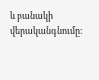և բանակի վերականգնումը։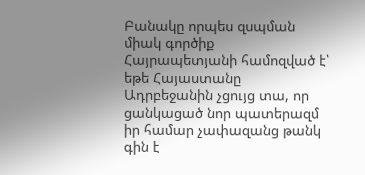Բանակը որպես զսպման միակ գործիք
Հայրապետյանի համոզված է՝ եթե Հայաստանը Ադրբեջանին չցույց տա, որ ցանկացած նոր պատերազմ իր համար չափազանց թանկ գին է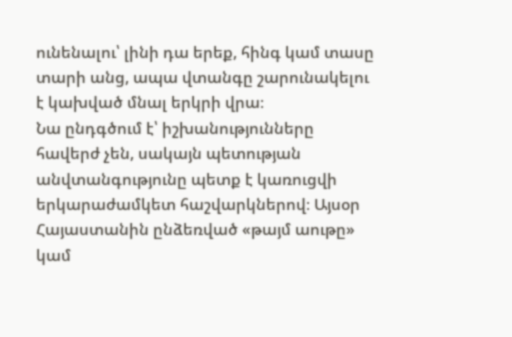ունենալու՝ լինի դա երեք, հինգ կամ տասը տարի անց, ապա վտանգը շարունակելու է կախված մնալ երկրի վրա։
Նա ընդգծում է՝ իշխանությունները հավերժ չեն, սակայն պետության անվտանգությունը պետք է կառուցվի երկարաժամկետ հաշվարկներով։ Այսօր Հայաստանին ընձեռված «թայմ աութը» կամ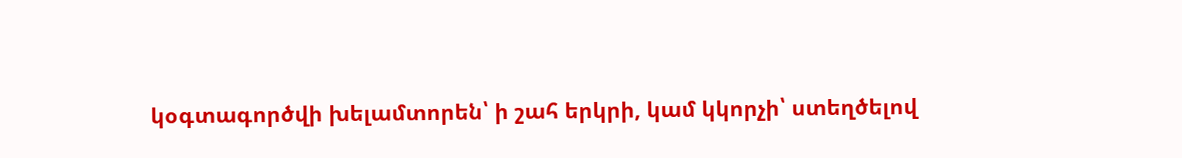կօգտագործվի խելամտորեն՝ ի շահ երկրի, կամ կկորչի՝ ստեղծելով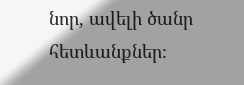նոր, ավելի ծանր հետևանքներ։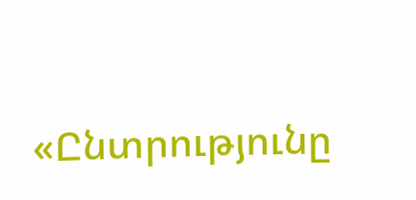«Ընտրությունը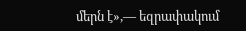մերն է»,— եզրափակում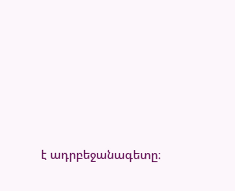է ադրբեջանագետը։